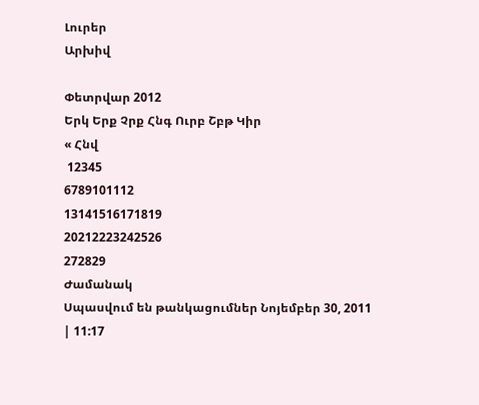Լուրեր
Արխիվ

Փետրվար 2012
Երկ Երք Չրք Հնգ Ուրբ Շբթ Կիր
« Հնվ
 12345
6789101112
13141516171819
20212223242526
272829
Ժամանակ
Սպասվում են թանկացումներ Նոյեմբեր 30, 2011 | 11:17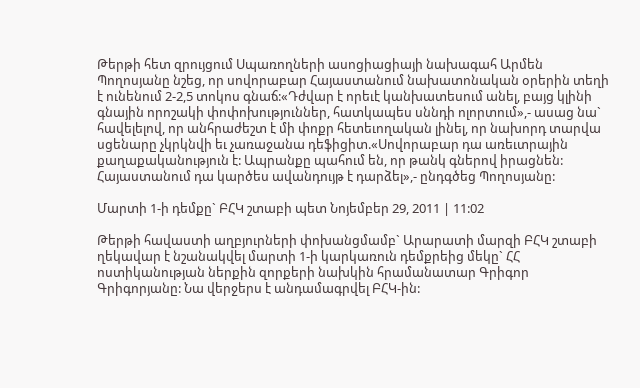Թերթի հետ զրույցում Սպառողների ասոցիացիայի նախագահ Արմեն Պողոսյանը նշեց, որ սովորաբար Հայաստանում նախատոնական օրերին տեղի է ունենում 2-2,5 տոկոս գնաճ:«Դժվար է որեւէ կանխատեսում անել, բայց կլինի գնային որոշակի փոփոխություններ, հատկապես սննդի ոլորտում»,- ասաց նա` հավելելով, որ անհրաժեշտ է մի փոքր հետեւողական լինել, որ նախորդ տարվա սցենարը չկրկնվի եւ չառաջանա դեֆիցիտ.«Սովորաբար դա առեւտրային քաղաքականություն է: Ապրանքը պահում են, որ թանկ գներով իրացնեն: Հայաստանում դա կարծես ավանդույթ է դարձել»,- ընդգծեց Պողոսյանը:

Մարտի 1-ի դեմքը` ԲՀԿ շտաբի պետ Նոյեմբեր 29, 2011 | 11:02

Թերթի հավաստի աղբյուրների փոխանցմամբ` Արարատի մարզի ԲՀԿ շտաբի ղեկավար է նշանակվել մարտի 1-ի կարկառուն դեմքրեից մեկը` ՀՀ ոստիկանության ներքին զորքերի նախկին հրամանատար Գրիգոր Գրիգորյանը: Նա վերջերս է անդամագրվել ԲՀԿ-ին: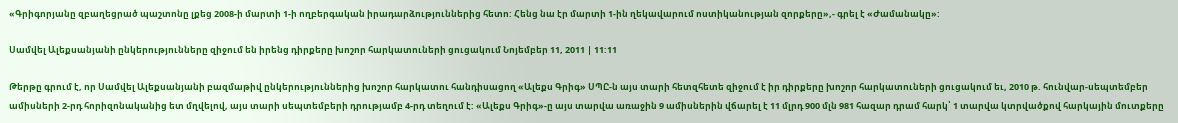«Գրիգորյանը զբաղեցրած պաշտոնը լքեց 2008-ի մարտի 1-ի ողբերգական իրադարձություններից հետո: Հենց նա էր մարտի 1-ին ղեկավարում ոստիկանության զորքերը»,- գրել է «Ժամանակը»:

Սամվել Ալեքսանյանի ընկերությունները զիջում են իրենց դիրքերը խոշոր հարկատուների ցուցակում Նոյեմբեր 11, 2011 | 11:11

Թերթը գրում է, որ Սամվել Ալեքսանյանի բազմաթիվ ընկերություններից խոշոր հարկատու հանդիսացող «Ալեքս Գրիգ» ՍՊԸ-ն այս տարի հետզհետե զիջում է իր դիրքերը խոշոր հարկատուների ցուցակում եւ, 2010 թ. հունվար-սեպտեմբեր ամիսների 2-րդ հորիզոնականից ետ մղվելով, այս տարի սեպտեմբերի դրությամբ 4-րդ տեղում է: «Ալեքս Գրիգ»-ը այս տարվա առաջին 9 ամիսներին վճարել է 11 մլրդ 900 մլն 981 հազար դրամ հարկ՝ 1 տարվա կտրվածքով հարկային մուտքերը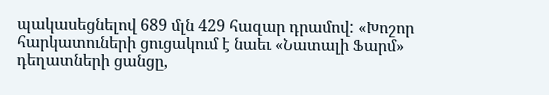պակասեցնելով 689 մլն 429 հազար դրամով: «Խոշոր հարկատուների ցուցակում է նաեւ «Նատալի Ֆարմ» դեղատների ցանցը,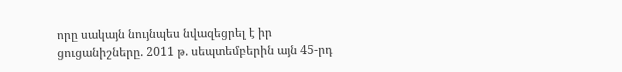որը սակայն նույնպես նվազեցրել է իր ցուցանիշները. 2011 թ. սեպտեմբերին այն 45-րդ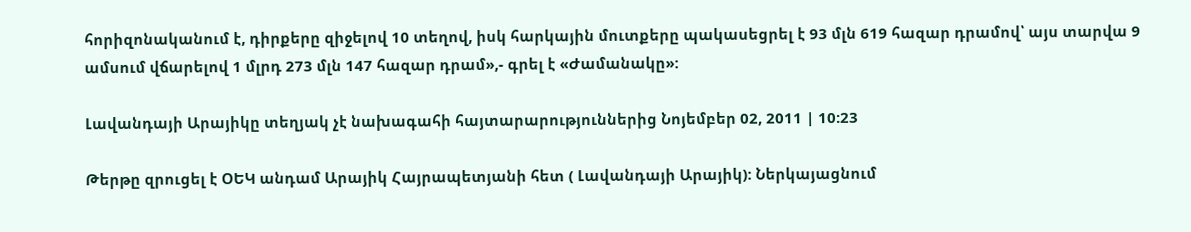հորիզոնականում է, դիրքերը զիջելով 10 տեղով, իսկ հարկային մուտքերը պակասեցրել է 93 մլն 619 հազար դրամով՝ այս տարվա 9 ամսում վճարելով 1 մլրդ 273 մլն 147 հազար դրամ»,- գրել է «Ժամանակը»:

Լավանդայի Արայիկը տեղյակ չէ նախագահի հայտարարություններից Նոյեմբեր 02, 2011 | 10:23

Թերթը զրուցել է ՕԵԿ անդամ Արայիկ Հայրապետյանի հետ ( Լավանդայի Արայիկ): Ներկայացնում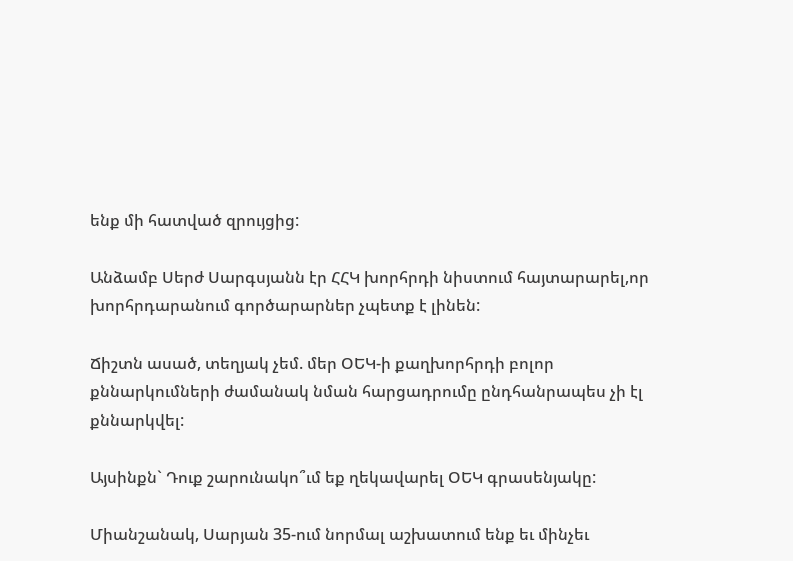ենք մի հատված զրույցից:

Անձամբ Սերժ Սարգսյանն էր ՀՀԿ խորհրդի նիստում հայտարարել,որ խորհրդարանում գործարարներ չպետք է լինեն:

Ճիշտն ասած, տեղյակ չեմ. մեր ՕԵԿ-ի քաղխորհրդի բոլոր քննարկումների ժամանակ նման հարցադրումը ընդհանրապես չի էլ քննարկվել:

Այսինքն` Դուք շարունակո՞ւմ եք ղեկավարել ՕԵԿ գրասենյակը:

Միանշանակ, Սարյան 35-ում նորմալ աշխատում ենք եւ մինչեւ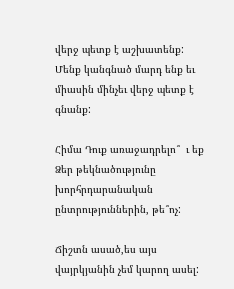վերջ պետք է աշխատենք: Մենք կանգնած մարդ ենք եւ միասին մինչեւ վերջ պետք է գնանք:

Հիմա Դուք առաջադրելո՞  ւ եք Ձեր թեկնածությունը խորհրդարանական ընտրություններին, թե՞ոչ:

Ճիշտն ասած,ես այս վայրկյանին չեմ կարող ասել: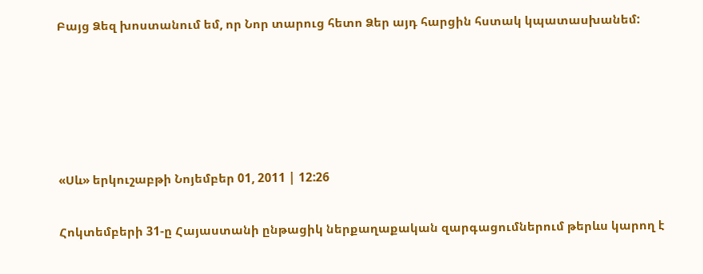Բայց Ձեզ խոստանում եմ, որ Նոր տարուց հետո Ձեր այդ հարցին հստակ կպատասխանեմ:





«Սև» երկուշաբթի Նոյեմբեր 01, 2011 | 12:26

Հոկտեմբերի 31-ը Հայաստանի ընթացիկ ներքաղաքական զարգացումներում թերևս կարող է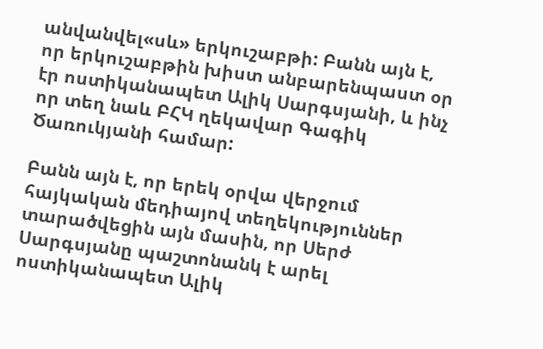անվանվել«սև» երկուշաբթի: Բանն այն է, որ երկուշաբթին խիստ անբարենպաստ օր էր ոստիկանապետ Ալիկ Սարգսյանի, և ինչ որ տեղ նաև ԲՀԿ ղեկավար Գագիկ Ծառուկյանի համար:

Բանն այն է, որ երեկ օրվա վերջում հայկական մեդիայով տեղեկություններ տարածվեցին այն մասին, որ Սերժ Սարգսյանը պաշտոնանկ է արել ոստիկանապետ Ալիկ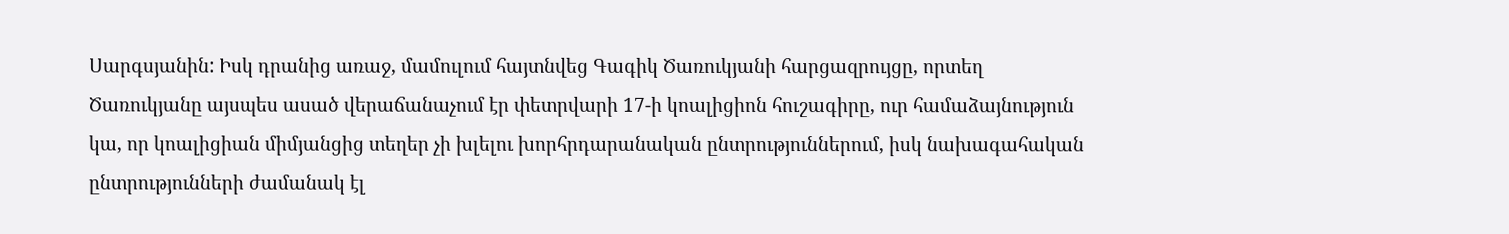Սարգսյանին: Իսկ դրանից առաջ, մամուլում հայտնվեց Գագիկ Ծառուկյանի հարցազրույցը, որտեղ Ծառուկյանը այսպես ասած վերաճանաչում էր փետրվարի 17-ի կոալիցիոն հուշագիրը, ուր համաձայնություն կա, որ կոալիցիան միմյանցից տեղեր չի խլելու խորհրդարանական ընտրություններում, իսկ նախագահական ընտրությունների ժամանակ էլ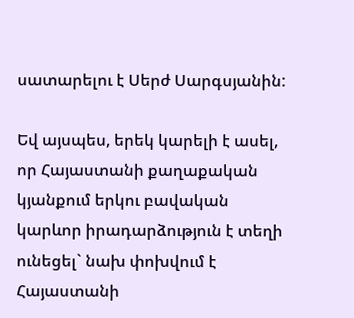սատարելու է Սերժ Սարգսյանին:

Եվ այսպես, երեկ կարելի է ասել, որ Հայաստանի քաղաքական կյանքում երկու բավական կարևոր իրադարձություն է տեղի ունեցել` նախ փոխվում է Հայաստանի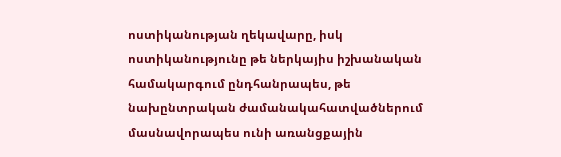ոստիկանության ղեկավարը, իսկ ոստիկանությունը թե ներկայիս իշխանական համակարգում ընդհանրապես, թե նախընտրական ժամանակահատվածներում մասնավորապես ունի առանցքային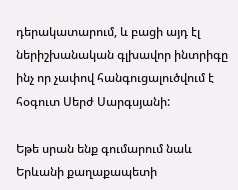դերակատարում, և բացի այդ էլ ներիշխանական գլխավոր ինտրիգը ինչ որ չափով հանգուցալուծվում է հօգուտ Սերժ Սարգսյանի:

Եթե սրան ենք գումարում նաև Երևանի քաղաքապետի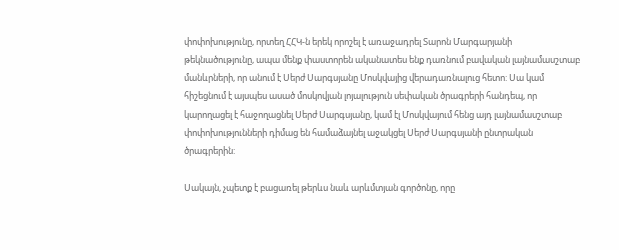փոփոխությունը, որտեղ ՀՀԿ-ն երեկ որոշել է առաջադրել Տարոն Մարգարյանի թեկնածությունը, ապա մենք փաստորեն ականատես ենք դառնում բավական լայնամասշտաբ մանևրների, որ անում է Սերժ Սարգսյանը Մոսկվայից վերադառնալուց հետո: Սա կամ հիշեցնում է այսպես ասած մոսկովյան լոյալություն սեփական ծրագրերի հանդեպ, որ կարողացել է հաջողացնել Սերժ Սարգսյանը, կամ էլ Մոսկվայում հենց այդ լայնամասշտաբ փոփոխությունների դիմաց են համաձայնել աջակցել Սերժ Սարգսյանի ընտրական ծրագրերին:

Սակայն, չպետք է բացառել թերևս նաև արևմտյան գործոնը, որը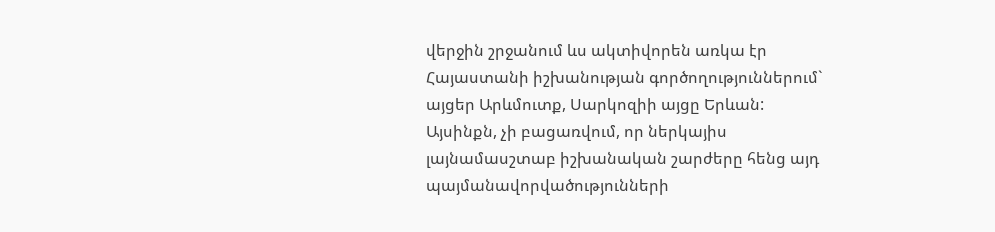վերջին շրջանում ևս ակտիվորեն առկա էր Հայաստանի իշխանության գործողություններում` այցեր Արևմուտք, Սարկոզիի այցը Երևան: Այսինքն, չի բացառվում, որ ներկայիս լայնամասշտաբ իշխանական շարժերը հենց այդ պայմանավորվածությունների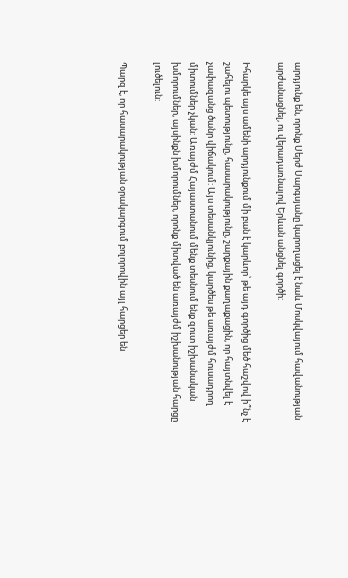արդյունք են, որոնք Սերժ Սարգսյանը կարողացել է նաև Մոսկվայում հավանության արժանացնել, ու վերադառնալով Երևան անցնել գործի:

Իհարկե այս ամենի արդյունքում մի բան է կարևոր՝ թե այդ գործից մեծ հաշվով ի՞նչ է շահելու պետությունը, հասարակությունը, շարքային քաղաքացին, որ հայտնվել է չափազանց ծանր վիճակում: Այս տեսանկյունից, կարծես թե առայժմ հուսադրող միտումներ չկան: Առայժմ Հայաստանում մենք տեսնում ենք զուտ իշխանական խմորումներ, այսինքն խմորումներ, որոնք միտված են առայժմ իշխանության հարցը լուծելուն:

Պարզ է, որ հասարակության օրակարգում բոլորովին այլ հարցեր են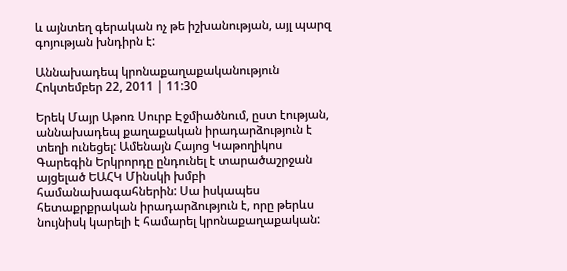և այնտեղ գերական ոչ թե իշխանության, այլ պարզ գոյության խնդիրն է:

Աննախադեպ կրոնաքաղաքականություն Հոկտեմբեր 22, 2011 | 11:30

Երեկ Մայր Աթոռ Սուրբ Էջմիածնում, ըստ էության, աննախադեպ քաղաքական իրադարձություն է տեղի ունեցել: Ամենայն Հայոց Կաթողիկոս Գարեգին Երկրորդը ընդունել է տարածաշրջան այցելած ԵԱՀԿ Մինսկի խմբի համանախագահներին: Սա իսկապես հետաքրքրական իրադարձություն է, որը թերևս նույնիսկ կարելի է համարել կրոնաքաղաքական: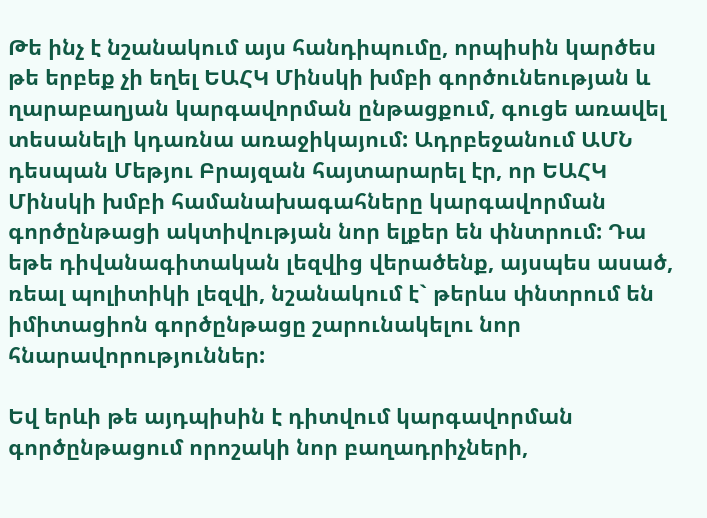Թե ինչ է նշանակում այս հանդիպումը, որպիսին կարծես թե երբեք չի եղել ԵԱՀԿ Մինսկի խմբի գործունեության և ղարաբաղյան կարգավորման ընթացքում, գուցե առավել տեսանելի կդառնա առաջիկայում: Ադրբեջանում ԱՄՆ դեսպան Մեթյու Բրայզան հայտարարել էր, որ ԵԱՀԿ Մինսկի խմբի համանախագահները կարգավորման գործընթացի ակտիվության նոր ելքեր են փնտրում: Դա եթե դիվանագիտական լեզվից վերածենք, այսպես ասած, ռեալ պոլիտիկի լեզվի, նշանակում է` թերևս փնտրում են իմիտացիոն գործընթացը շարունակելու նոր հնարավորություններ:

Եվ երևի թե այդպիսին է դիտվում կարգավորման գործընթացում որոշակի նոր բաղադրիչների,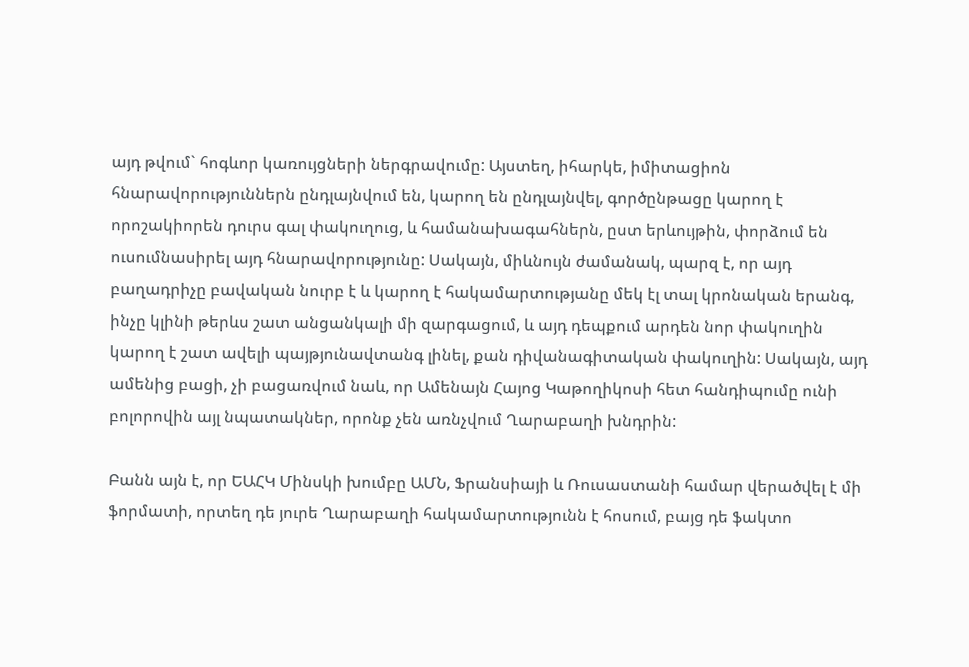այդ թվում` հոգևոր կառույցների ներգրավումը: Այստեղ, իհարկե, իմիտացիոն հնարավորություններն ընդլայնվում են, կարող են ընդլայնվել, գործընթացը կարող է որոշակիորեն դուրս գալ փակուղուց, և համանախագահներն, ըստ երևույթին, փորձում են ուսումնասիրել այդ հնարավորությունը: Սակայն, միևնույն ժամանակ, պարզ է, որ այդ բաղադրիչը բավական նուրբ է և կարող է հակամարտությանը մեկ էլ տալ կրոնական երանգ, ինչը կլինի թերևս շատ անցանկալի մի զարգացում, և այդ դեպքում արդեն նոր փակուղին կարող է շատ ավելի պայթյունավտանգ լինել, քան դիվանագիտական փակուղին: Սակայն, այդ ամենից բացի, չի բացառվում նաև, որ Ամենայն Հայոց Կաթողիկոսի հետ հանդիպումը ունի բոլորովին այլ նպատակներ, որոնք չեն առնչվում Ղարաբաղի խնդրին:

Բանն այն է, որ ԵԱՀԿ Մինսկի խումբը ԱՄՆ, Ֆրանսիայի և Ռուսաստանի համար վերածվել է մի ֆորմատի, որտեղ դե յուրե Ղարաբաղի հակամարտությունն է հոսում, բայց դե ֆակտո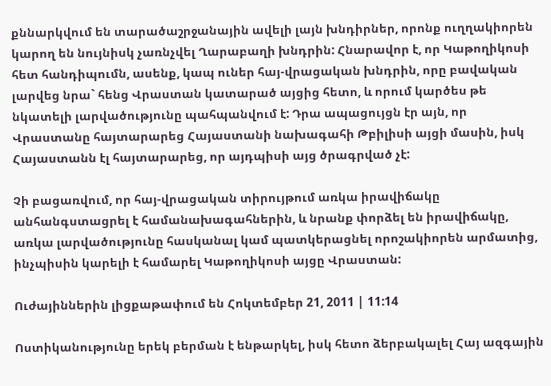քննարկվում են տարածաշրջանային ավելի լայն խնդիրներ, որոնք ուղղակիորեն կարող են նույնիսկ չառնչվել Ղարաբաղի խնդրին: Հնարավոր է, որ Կաթողիկոսի հետ հանդիպումն, ասենք, կապ ուներ հայ-վրացական խնդրին, որը բավական լարվեց նրա` հենց Վրաստան կատարած այցից հետո, և որում կարծես թե նկատելի լարվածությունը պահպանվում է: Դրա ապացույցն էր այն, որ Վրաստանը հայտարարեց Հայաստանի նախագահի Թբիլիսի այցի մասին, իսկ Հայաստանն էլ հայտարարեց, որ այդպիսի այց ծրագրված չէ:

Չի բացառվում, որ հայ-վրացական տիրույթում առկա իրավիճակը անհանգստացրել է համանախագահներին, և նրանք փորձել են իրավիճակը, առկա լարվածությունը հասկանալ կամ պատկերացնել որոշակիորեն արմատից, ինչպիսին կարելի է համարել Կաթողիկոսի այցը Վրաստան:

Ուժայիններին լիցքաթափում են Հոկտեմբեր 21, 2011 | 11:14

Ոստիկանությունը երեկ բերման է ենթարկել, իսկ հետո ձերբակալել Հայ ազգային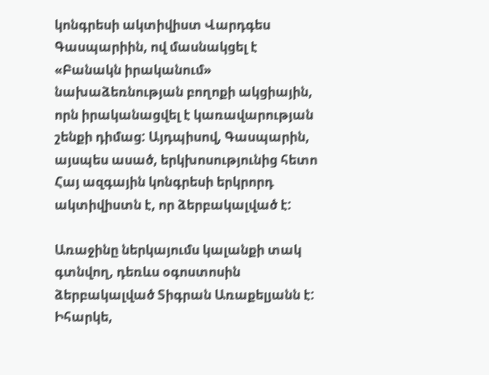կոնգրեսի ակտիվիստ Վարդգես Գասպարիին, ով մասնակցել է «Բանակն իրականում» նախաձեռնության բողոքի ակցիային, որն իրականացվել է կառավարության շենքի դիմաց: Այդպիսով, Գասպարին, այսպես ասած, երկխոսությունից հետո Հայ ազգային կոնգրեսի երկրորդ ակտիվիստն է, որ ձերբակալված է:

Առաջինը ներկայումս կալանքի տակ գտնվող, դեռևս օգոստոսին ձերբակալված Տիգրան Առաքելյանն է: Իհարկե,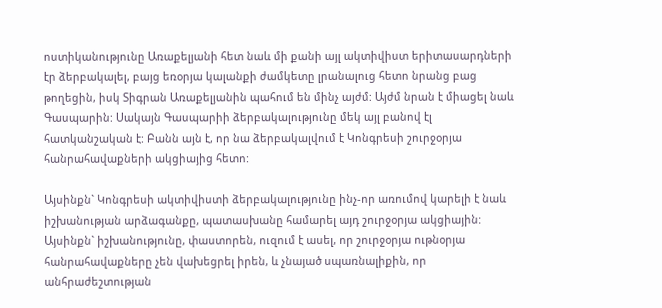ոստիկանությունը Առաքելյանի հետ նաև մի քանի այլ ակտիվիստ երիտասարդների էր ձերբակալել, բայց եռօրյա կալանքի ժամկետը լրանալուց հետո նրանց բաց թողեցին, իսկ Տիգրան Առաքելյանին պահում են մինչ այժմ: Այժմ նրան է միացել նաև Գասպարին: Սակայն Գասպարիի ձերբակալությունը մեկ այլ բանով էլ հատկանշական է: Բանն այն է, որ նա ձերբակալվում է Կոնգրեսի շուրջօրյա հանրահավաքների ակցիայից հետո:

Այսինքն` Կոնգրեսի ակտիվիստի ձերբակալությունը ինչ-որ առումով կարելի է նաև իշխանության արձագանքը, պատասխանը համարել այդ շուրջօրյա ակցիային: Այսինքն` իշխանությունը, փաստորեն, ուզում է ասել, որ շուրջօրյա ութնօրյա հանրահավաքները չեն վախեցրել իրեն, և չնայած սպառնալիքին, որ անհրաժեշտության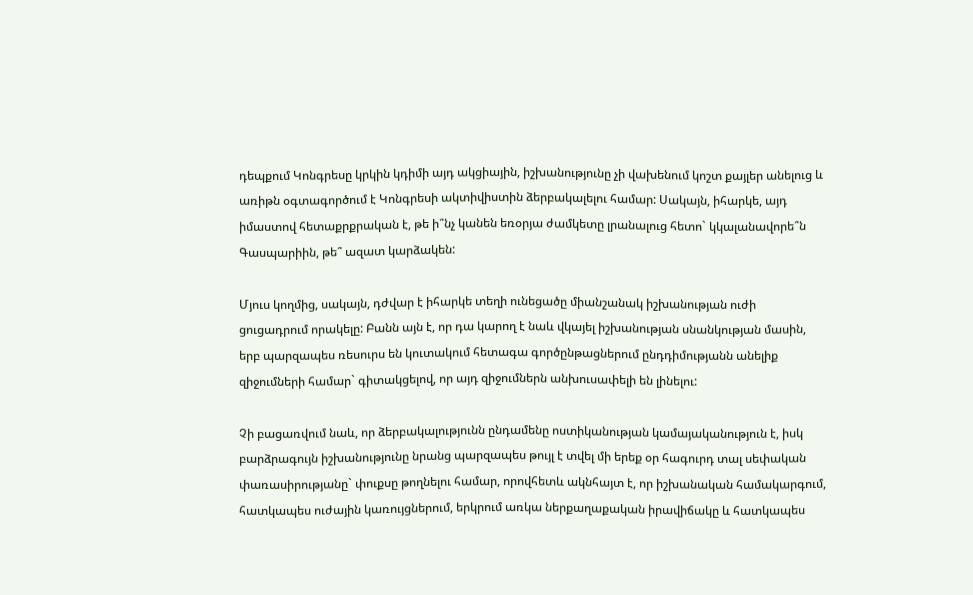դեպքում Կոնգրեսը կրկին կդիմի այդ ակցիային, իշխանությունը չի վախենում կոշտ քայլեր անելուց և առիթն օգտագործում է Կոնգրեսի ակտիվիստին ձերբակալելու համար: Սակայն, իհարկե, այդ իմաստով հետաքրքրական է, թե ի՞նչ կանեն եռօրյա ժամկետը լրանալուց հետո` կկալանավորե՞ն Գասպարիին, թե՞ ազատ կարձակեն:

Մյուս կողմից, սակայն, դժվար է իհարկե տեղի ունեցածը միանշանակ իշխանության ուժի ցուցադրում որակելը: Բանն այն է, որ դա կարող է նաև վկայել իշխանության սնանկության մասին, երբ պարզապես ռեսուրս են կուտակում հետագա գործընթացներում ընդդիմությանն անելիք զիջումների համար` գիտակցելով, որ այդ զիջումներն անխուսափելի են լինելու:

Չի բացառվում նաև, որ ձերբակալությունն ընդամենը ոստիկանության կամայականություն է, իսկ բարձրագույն իշխանությունը նրանց պարզապես թույլ է տվել մի երեք օր հագուրդ տալ սեփական փառասիրությանը` փուքսը թողնելու համար, որովհետև ակնհայտ է, որ իշխանական համակարգում, հատկապես ուժային կառույցներում, երկրում առկա ներքաղաքական իրավիճակը և հատկապես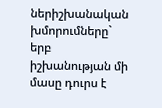ներիշխանական խմորումները` երբ իշխանության մի մասը դուրս է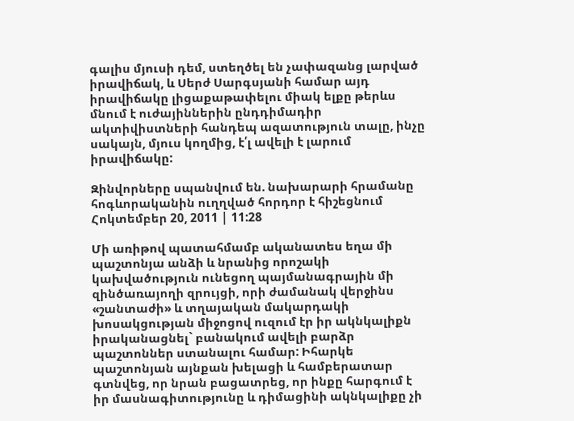գալիս մյուսի դեմ, ստեղծել են չափազանց լարված իրավիճակ, և Սերժ Սարգսյանի համար այդ իրավիճակը լիցաքաթափելու միակ ելքը թերևս մնում է ուժայիններին ընդդիմադիր ակտիվիստների հանդեպ ազատություն տալը, ինչը սակայն, մյուս կողմից, է՛լ ավելի է լարում իրավիճակը:

Զինվորները սպանվում են. նախարարի հրամանը հոգևորականին ուղղված հորդոր է հիշեցնում Հոկտեմբեր 20, 2011 | 11:28

Մի առիթով պատահմամբ ականատես եղա մի պաշտոնյա անձի և նրանից որոշակի կախվածություն ունեցող պայմանագրային մի զինծառայողի զրույցի, որի ժամանակ վերջինս «շանտաժի» և տղայական մակարդակի խոսակցության միջոցով ուզում էր իր ակնկալիքն իրականացնել` բանակում ավելի բարձր պաշտոններ ստանալու համար: Իհարկե պաշտոնյան այնքան խելացի և համբերատար գտնվեց, որ նրան բացատրեց, որ ինքը հարգում է իր մասնագիտությունը և դիմացինի ակնկալիքը չի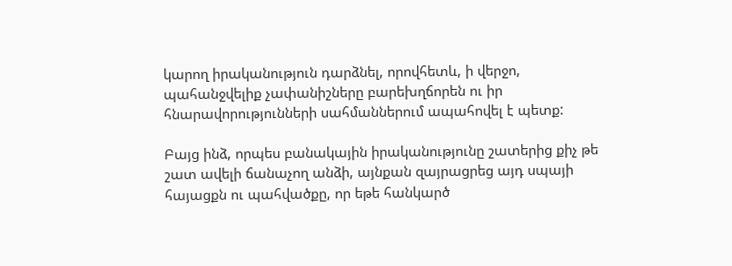կարող իրականություն դարձնել, որովհետև, ի վերջո, պահանջվելիք չափանիշները բարեխղճորեն ու իր հնարավորությունների սահմաններում ապահովել է պետք:

Բայց ինձ, որպես բանակային իրականությունը շատերից քիչ թե շատ ավելի ճանաչող անձի, այնքան զայրացրեց այդ սպայի հայացքն ու պահվածքը, որ եթե հանկարծ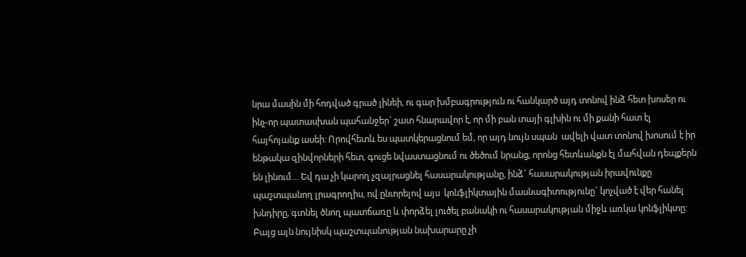նրա մասին մի հոդված գրած լինեի, ու գար խմբագրություն ու հանկարծ այդ տոնով ինձ հետ խոսեր ու ինչ-որ պատասխան պահանջեր` շատ հնարավոր է, որ մի բան տայի գլխին ու մի քանի հատ էլ հայհոյանք ասեի: Որովհետև ես պատկերացնում եմ, որ այդ նույն սպան  ավելի վատ տոնով խոսում է իր ենթակա զինվորների հետ, գուցե նվաստացնում ու ծեծում նրանց, որոնց հետևանքն էլ մահվան դեպքերն են լինում… Եվ դա չի կարող չզայրացնել հասարակությանը, ինձ` հասարակության իրավունքը պաշտպանող լրագրողիս, ով ընտրելով այս  կոնֆլիկտային մասնագիտությունը` կոչված է վեր հանել խնդիրը, գտնել ծնող պատճառը և փորձել լուծել բանակի ու հասարակության միջև առկա կոնֆլիկտը: Բայց այն նույնիսկ պաշտպանության նախարարը չի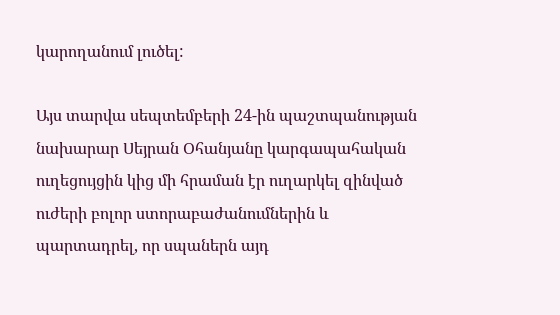կարողանում լուծել:

Այս տարվա սեպտեմբերի 24-ին պաշտպանության նախարար Սեյրան Օհանյանը կարգապահական ուղեցույցին կից մի հրաման էր ուղարկել զինված ուժերի բոլոր ստորաբաժանումներին և պարտադրել, որ սպաներն այդ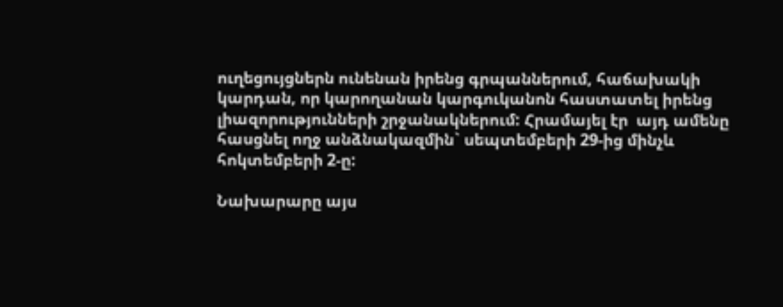ուղեցույցներն ունենան իրենց գրպաններում, հաճախակի կարդան, որ կարողանան կարգուկանոն հաստատել իրենց լիազորությունների շրջանակներում: Հրամայել էր  այդ ամենը հասցնել ողջ անձնակազմին` սեպտեմբերի 29-ից մինչև հոկտեմբերի 2-ը:

Նախարարը այս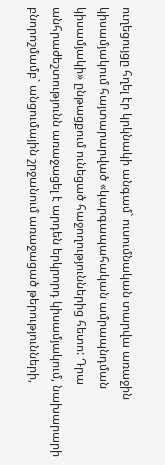ուղեցույցը հղել էր կրկնակի անգամ` ուսումնական տարվա առաջին կիսամյակում հայտարարված «կարգապահական ամրապնդման կիսամյակի» ընթացքում ունեցած հաջողություններից հետո: Դրա անհրաժեշտությունն առաջացել է արդեն երկրորդ կիսամյակում, նախարարի բնորոշմամբ` անցումային շրջանում առաջացած թերությունների,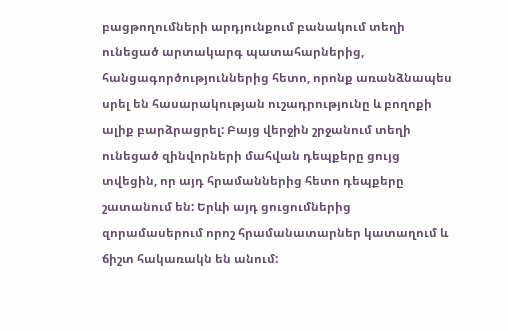բացթողումների արդյունքում բանակում տեղի ունեցած արտակարգ պատահարներից, հանցագործություններից հետո, որոնք առանձնապես սրել են հասարակության ուշադրությունը և բողոքի ալիք բարձրացրել: Բայց վերջին շրջանում տեղի ունեցած զինվորների մահվան դեպքերը ցույց տվեցին, որ այդ հրամաններից հետո դեպքերը շատանում են: Երևի այդ ցուցումներից զորամասերում որոշ հրամանատարներ կատաղում և ճիշտ հակառակն են անում: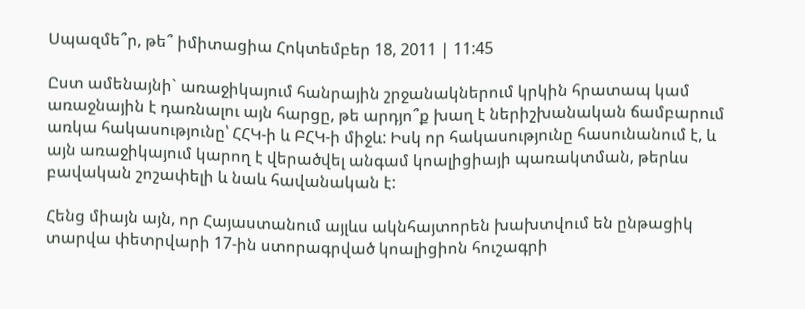Սպազմե՞ր, թե՞ իմիտացիա Հոկտեմբեր 18, 2011 | 11:45

Ըստ ամենայնի` առաջիկայում հանրային շրջանակներում կրկին հրատապ կամ առաջնային է դառնալու այն հարցը, թե արդյո՞ք խաղ է ներիշխանական ճամբարում առկա հակասությունը՝ ՀՀԿ-ի և ԲՀԿ-ի միջև: Իսկ որ հակասությունը հասունանում է, և այն առաջիկայում կարող է վերածվել անգամ կոալիցիայի պառակտման, թերևս բավական շոշափելի և նաև հավանական է:

Հենց միայն այն, որ Հայաստանում այլևս ակնհայտորեն խախտվում են ընթացիկ տարվա փետրվարի 17-ին ստորագրված կոալիցիոն հուշագրի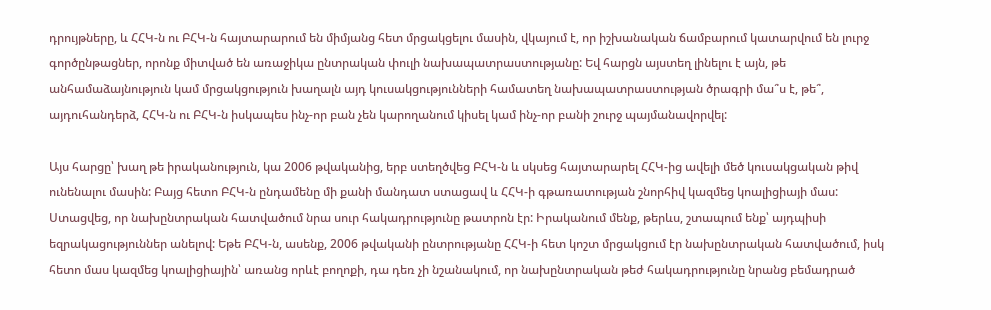դրույթները, և ՀՀԿ-ն ու ԲՀԿ-ն հայտարարում են միմյանց հետ մրցակցելու մասին, վկայում է, որ իշխանական ճամբարում կատարվում են լուրջ գործընթացներ, որոնք միտված են առաջիկա ընտրական փուլի նախապատրաստությանը: Եվ հարցն այստեղ լինելու է այն, թե անհամաձայնություն կամ մրցակցություն խաղալն այդ կուսակցությունների համատեղ նախապատրաստության ծրագրի մա՞ս է, թե՞, այդուհանդերձ, ՀՀԿ-ն ու ԲՀԿ-ն իսկապես ինչ-որ բան չեն կարողանում կիսել կամ ինչ-որ բանի շուրջ պայմանավորվել:

Այս հարցը՝ խաղ թե իրականություն, կա 2006 թվականից, երբ ստեղծվեց ԲՀԿ-ն և սկսեց հայտարարել ՀՀԿ-ից ավելի մեծ կուսակցական թիվ ունենալու մասին: Բայց հետո ԲՀԿ-ն ընդամենը մի քանի մանդատ ստացավ և ՀՀԿ-ի գթառատության շնորհիվ կազմեց կոալիցիայի մաս: Ստացվեց, որ նախընտրական հատվածում նրա սուր հակադրությունը թատրոն էր: Իրականում մենք, թերևս, շտապում ենք՝ այդպիսի եզրակացություններ անելով: Եթե ԲՀԿ-ն, ասենք, 2006 թվականի ընտրությանը ՀՀԿ-ի հետ կոշտ մրցակցում էր նախընտրական հատվածում, իսկ հետո մաս կազմեց կոալիցիային՝ առանց որևէ բողոքի, դա դեռ չի նշանակում, որ նախընտրական թեժ հակադրությունը նրանց բեմադրած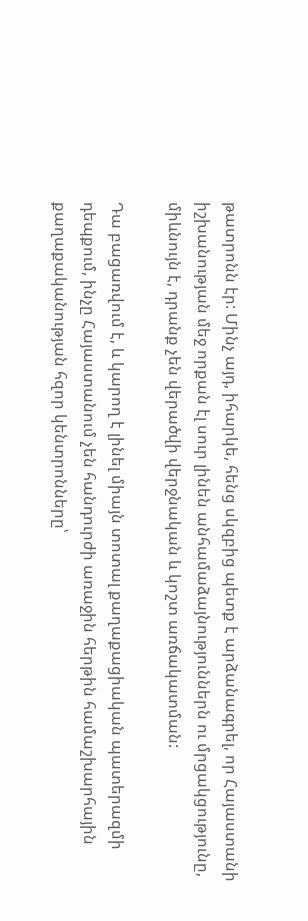թատրոնն էր: Մինչ այդ, իհարկե, հենց սկզբից պետք է արձանագրել, որ Հայաստանի իշխանության մեջ որքան էլ սուր լինեն անհամաձայնություններն ու մրցակցությունը, միևնույն է, դրանք չեն վերածվի վերջնական և կոշտ առճակատման:

Դա բացառվում է, և կարող է լինել միայն տոտալ քաղաքացիական պատերազմի դեպքում, ինչը Հայաստանում չեն հանդուրժի առաջին հերթին համաշխարհային քաղաքականության հզոր կենտրոնները՝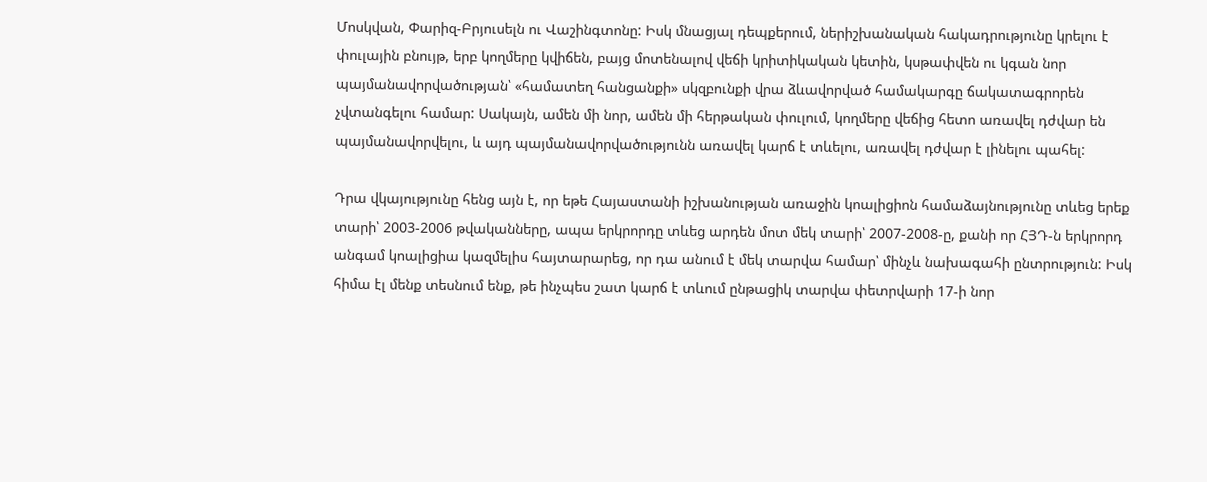Մոսկվան, Փարիզ-Բրյուսելն ու Վաշինգտոնը: Իսկ մնացյալ դեպքերում, ներիշխանական հակադրությունը կրելու է փուլային բնույթ, երբ կողմերը կվիճեն, բայց մոտենալով վեճի կրիտիկական կետին, կսթափվեն ու կգան նոր պայմանավորվածության՝ «համատեղ հանցանքի» սկզբունքի վրա ձևավորված համակարգը ճակատագրորեն չվտանգելու համար: Սակայն, ամեն մի նոր, ամեն մի հերթական փուլում, կողմերը վեճից հետո առավել դժվար են պայմանավորվելու, և այդ պայմանավորվածությունն առավել կարճ է տևելու, առավել դժվար է լինելու պահել:

Դրա վկայությունը հենց այն է, որ եթե Հայաստանի իշխանության առաջին կոալիցիոն համաձայնությունը տևեց երեք տարի՝ 2003-2006 թվականները, ապա երկրորդը տևեց արդեն մոտ մեկ տարի՝ 2007-2008-ը, քանի որ ՀՅԴ-ն երկրորդ անգամ կոալիցիա կազմելիս հայտարարեց, որ դա անում է մեկ տարվա համար՝ մինչև նախագահի ընտրություն: Իսկ հիմա էլ մենք տեսնում ենք, թե ինչպես շատ կարճ է տևում ընթացիկ տարվա փետրվարի 17-ի նոր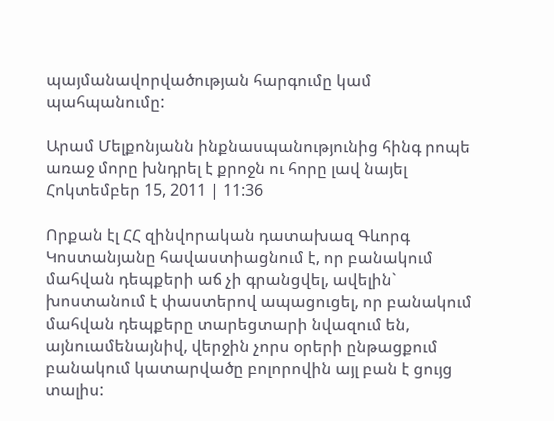պայմանավորվածության հարգումը կամ պահպանումը:

Արամ Մելքոնյանն ինքնասպանությունից հինգ րոպե առաջ մորը խնդրել է քրոջն ու հորը լավ նայել Հոկտեմբեր 15, 2011 | 11:36

Որքան էլ ՀՀ զինվորական դատախազ Գևորգ Կոստանյանը հավաստիացնում է, որ բանակում մահվան դեպքերի աճ չի գրանցվել, ավելին` խոստանում է փաստերով ապացուցել, որ բանակում մահվան դեպքերը տարեցտարի նվազում են, այնուամենայնիվ, վերջին չորս օրերի ընթացքում բանակում կատարվածը բոլորովին այլ բան է ցույց տալիս: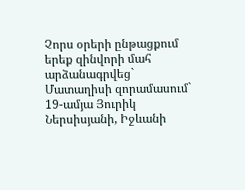Չորս օրերի ընթացքում երեք զինվորի մահ արձանագրվեց` Մատաղիսի զորամասում` 19-ամյա Յուրիկ Ներսիսյանի, Իջևանի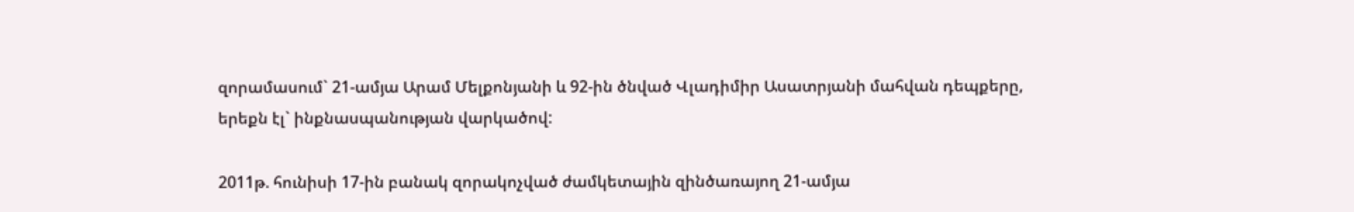զորամասում` 21-ամյա Արամ Մելքոնյանի և 92-ին ծնված Վլադիմիր Ասատրյանի մահվան դեպքերը, երեքն էլ` ինքնասպանության վարկածով:

2011թ. հունիսի 17-ին բանակ զորակոչված ժամկետային զինծառայող 21-ամյա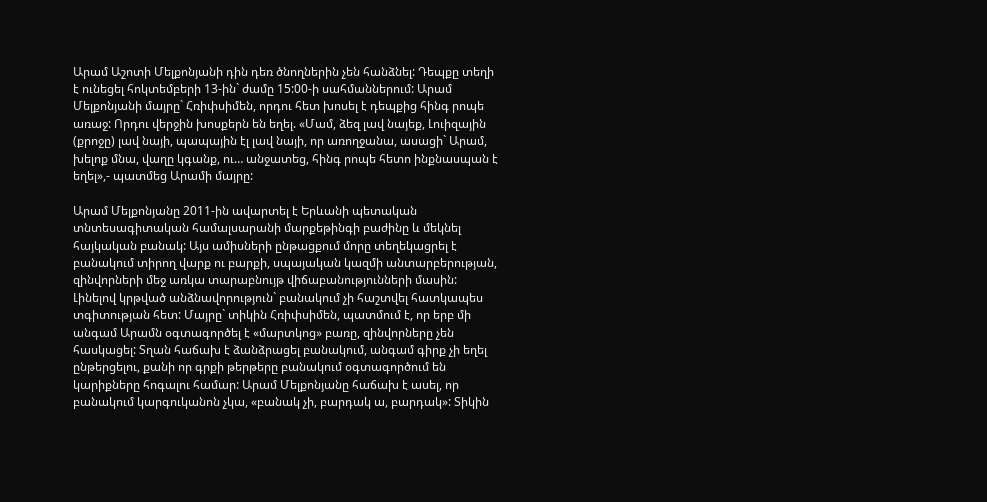Արամ Աշոտի Մելքոնյանի դին դեռ ծնողներին չեն հանձնել: Դեպքը տեղի է ունեցել հոկտեմբերի 13-ին` ժամը 15:00-ի սահմաններում: Արամ Մելքոնյանի մայրը` Հռիփսիմեն, որդու հետ խոսել է դեպքից հինգ րոպե առաջ: Որդու վերջին խոսքերն են եղել. «Մամ, ձեզ լավ նայեք, Լուիզային (քրոջը) լավ նայի, պապային էլ լավ նայի, որ առողջանա, ասացի` Արամ, խելոք մնա, վաղը կգանք, ու… անջատեց, հինգ րոպե հետո ինքնասպան է եղել»,- պատմեց Արամի մայրը:

Արամ Մելքոնյանը 2011-ին ավարտել է Երևանի պետական տնտեսագիտական համալսարանի մարքեթինգի բաժինը և մեկնել հայկական բանակ: Այս ամիսների ընթացքում մորը տեղեկացրել է բանակում տիրող վարք ու բարքի, սպայական կազմի անտարբերության, զինվորների մեջ առկա տարաբնույթ վիճաբանությունների մասին: Լինելով կրթված անձնավորություն` բանակում չի հաշտվել հատկապես տգիտության հետ: Մայրը` տիկին Հռիփսիմեն, պատմում է, որ երբ մի անգամ Արամն օգտագործել է «մարտկոց» բառը, զինվորները չեն հասկացել: Տղան հաճախ է ձանձրացել բանակում, անգամ գիրք չի եղել ընթերցելու, քանի որ գրքի թերթերը բանակում օգտագործում են կարիքները հոգալու համար: Արամ Մելքոնյանը հաճախ է ասել, որ բանակում կարգուկանոն չկա, «բանակ չի, բարդակ ա, բարդակ»: Տիկին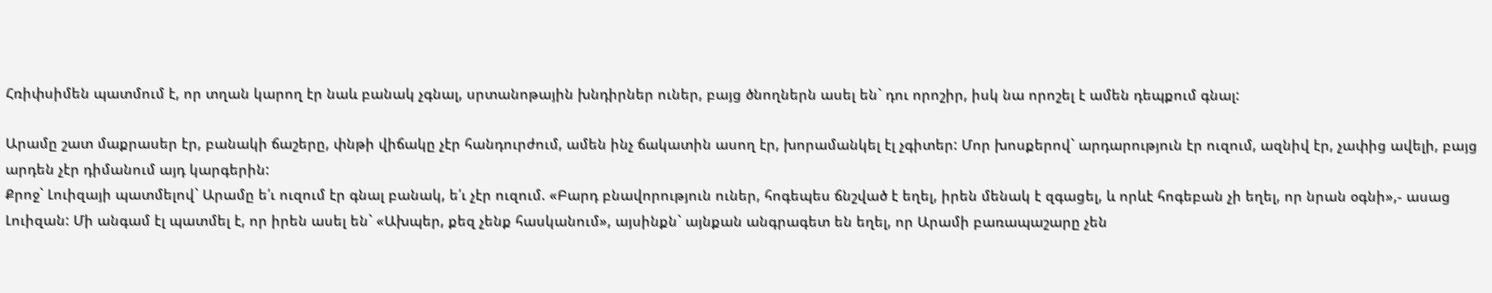Հռիփսիմեն պատմում է, որ տղան կարող էր նաև բանակ չգնալ, սրտանոթային խնդիրներ ուներ, բայց ծնողներն ասել են` դու որոշիր, իսկ նա որոշել է ամեն դեպքում գնալ:

Արամը շատ մաքրասեր էր, բանակի ճաշերը, փնթի վիճակը չէր հանդուրժում, ամեն ինչ ճակատին ասող էր, խորամանկել էլ չգիտեր: Մոր խոսքերով` արդարություն էր ուզում, ազնիվ էր, չափից ավելի, բայց արդեն չէր դիմանում այդ կարգերին:
Քրոջ` Լուիզայի պատմելով` Արամը ե՛ւ ուզում էր գնալ բանակ, ե՛ւ չէր ուզում. «Բարդ բնավորություն ուներ, հոգեպես ճնշված է եղել, իրեն մենակ է զգացել, և որևէ հոգեբան չի եղել, որ նրան օգնի»,- ասաց Լուիզան: Մի անգամ էլ պատմել է, որ իրեն ասել են` «Ախպեր, քեզ չենք հասկանում», այսինքն` այնքան անգրագետ են եղել, որ Արամի բառապաշարը չեն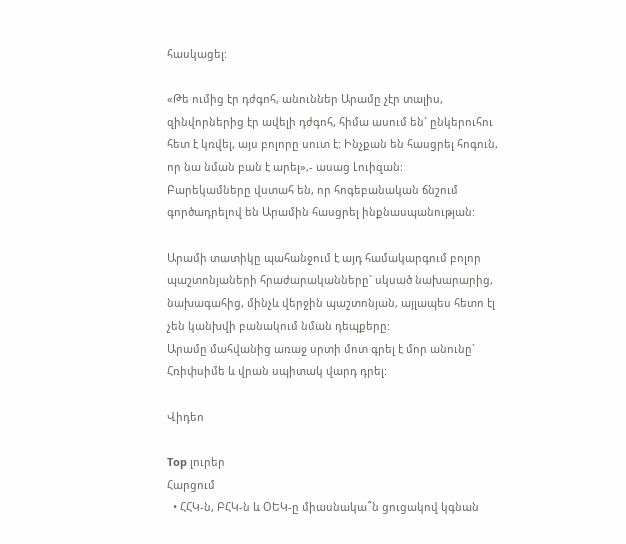հասկացել:

«Թե ումից էր դժգոհ, անուններ Արամը չէր տալիս, զինվորներից էր ավելի դժգոհ, հիմա ասում են` ընկերուհու հետ է կռվել, այս բոլորը սուտ է: Ինչքան են հասցրել հոգուն, որ նա նման բան է արել»,- ասաց Լուիզան:
Բարեկամները վստահ են, որ հոգեբանական ճնշում գործադրելով են Արամին հասցրել ինքնասպանության:

Արամի տատիկը պահանջում է այդ համակարգում բոլոր պաշտոնյաների հրաժարականները` սկսած նախարարից, նախագահից, մինչև վերջին պաշտոնյան, այլապես հետո էլ չեն կանխվի բանակում նման դեպքերը:
Արամը մահվանից առաջ սրտի մոտ գրել է մոր անունը` Հռիփսիմե և վրան սպիտակ վարդ դրել:

Վիդեո

Top լուրեր
Հարցում
  • ՀՀԿ-ն, ԲՀԿ-ն և ՕԵԿ-ը միասնակա՞ն ցուցակով կգնան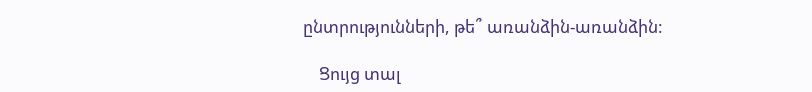ընտրությունների, թե՞ առանձին-առանձին:

    Ցույց տալ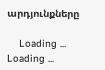արդյունքները

    Loading ... Loading ...